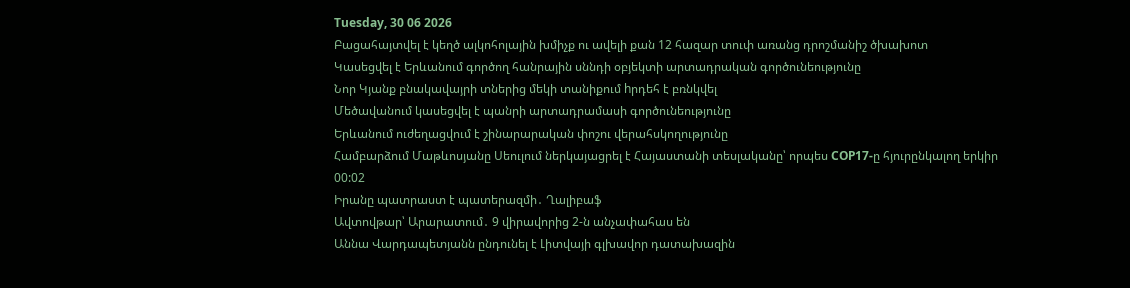Tuesday, 30 06 2026
Բացահայտվել է կեղծ ալկոհոլային խմիչք ու ավելի քան 12 հազար տուփ առանց դրոշմանիշ ծխախոտ
Կասեցվել է Երևանում գործող հանրային սննդի օբյեկտի արտադրական գործունեությունը
Նոր Կյանք բնակավայրի տներից մեկի տանիքում hրդեհ է բռնկվել
Մեծավանում կասեցվել է պանրի արտադրամասի գործունեությունը
Երևանում ուժեղացվում է շինարարական փոշու վերահսկողությունը
Համբարձում Մաթևոսյանը Սեուլում ներկայացրել է Հայաստանի տեսլականը՝ որպես COP17-ը հյուրընկալող երկիր
00:02
Իրանը պատրաստ է պատերազմի․ Ղալիբաֆ
Ավտովթար՝ Արարատում․ 9 վիրավորից 2-ն անչափահաս են
Աննա Վարդապետյանն ընդունել է Լիտվայի գլխավոր դատախազին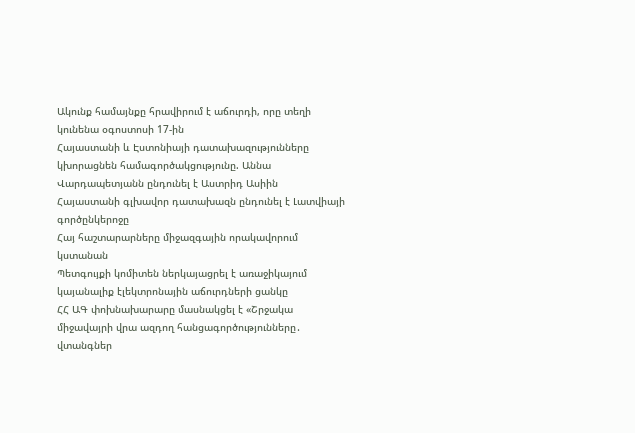Ակունք համայնքը հրավիրում է աճուրդի, որը տեղի կունենա օգոստոսի 17-ին
Հայաստանի և Էստոնիայի դատախազությունները կխորացնեն համագործակցությունը. Աննա Վարդապետյանն ընդունել է Աստրիդ Ասիին
Հայաստանի գլխավոր դատախազն ընդունել է Լատվիայի գործընկերոջը
Հայ հաշտարարները միջազգային որակավորում կստանան
Պետգույքի կոմիտեն ներկայացրել է առաջիկայում կայանալիք էլեկտրոնային աճուրդների ցանկը
ՀՀ ԱԳ փոխնախարարը մասնակցել է «Շրջակա միջավայրի վրա ազդող հանցագործությունները․ վտանգներ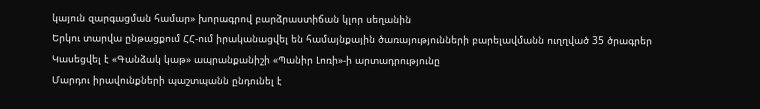կայուն զարգացման համար» խորագրով բարձրաստիճան կլոր սեղանին
Երկու տարվա ընթացքում ՀՀ-ում իրականացվել են համայնքային ծառայությունների բարելավմանն ուղղված 35 ծրագրեր
Կասեցվել է «Գանձակ կաթ» ապրանքանիշի «Պանիր Լոռի»-ի արտադրությունը
Մարդու իրավունքների պաշտպանն ընդունել է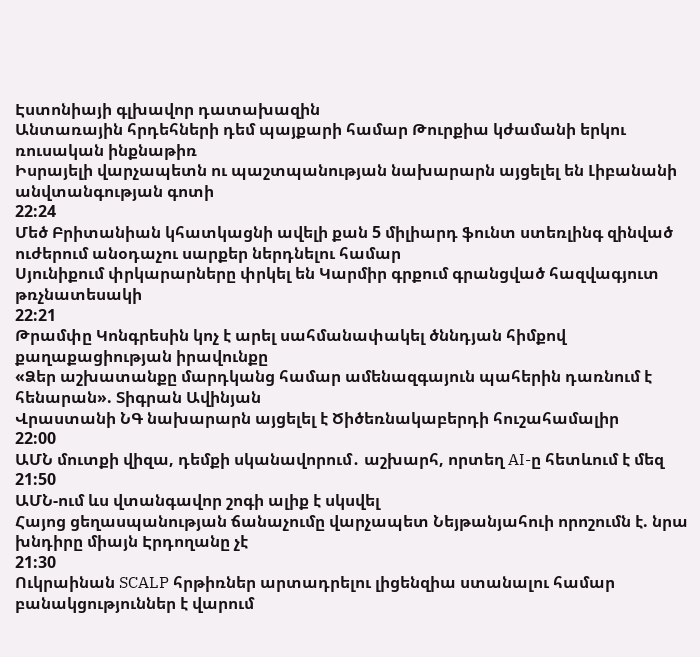Էստոնիայի գլխավոր դատախազին
Անտառային հրդեհների դեմ պայքարի համար Թուրքիա կժամանի երկու ռուսական ինքնաթիռ
Իսրայելի վարչապետն ու պաշտպանության նախարարն այցելել են Լիբանանի անվտանգության գոտի
22:24
Մեծ Բրիտանիան կհատկացնի ավելի քան 5 միլիարդ ֆունտ ստեռլինգ զինված ուժերում անօդաչու սարքեր ներդնելու համար
Սյունիքում փրկարարները փրկել են Կարմիր գրքում գրանցված հազվագյուտ թռչնատեսակի
22:21
Թրամփը Կոնգրեսին կոչ է արել սահմանափակել ծննդյան հիմքով քաղաքացիության իրավունքը
«Ձեր աշխատանքը մարդկանց համար ամենազգայուն պահերին դառնում է հենարան». Տիգրան Ավինյան
Վրաստանի ՆԳ նախարարն այցելել է Ծիծեռնակաբերդի հուշահամալիր
22:00
ԱՄՆ մուտքի վիզա, դեմքի սկանավորում․ աշխարհ, որտեղ AI-ը հետևում է մեզ
21:50
ԱՄՆ-ում ևս վտանգավոր շոգի ալիք է սկսվել
Հայոց ցեղասպանության ճանաչումը վարչապետ Նեյթանյահուի որոշումն է. նրա խնդիրը միայն Էրդողանը չէ
21:30
Ուկրաինան SCALP հրթիռներ արտադրելու լիցենզիա ստանալու համար բանակցություններ է վարում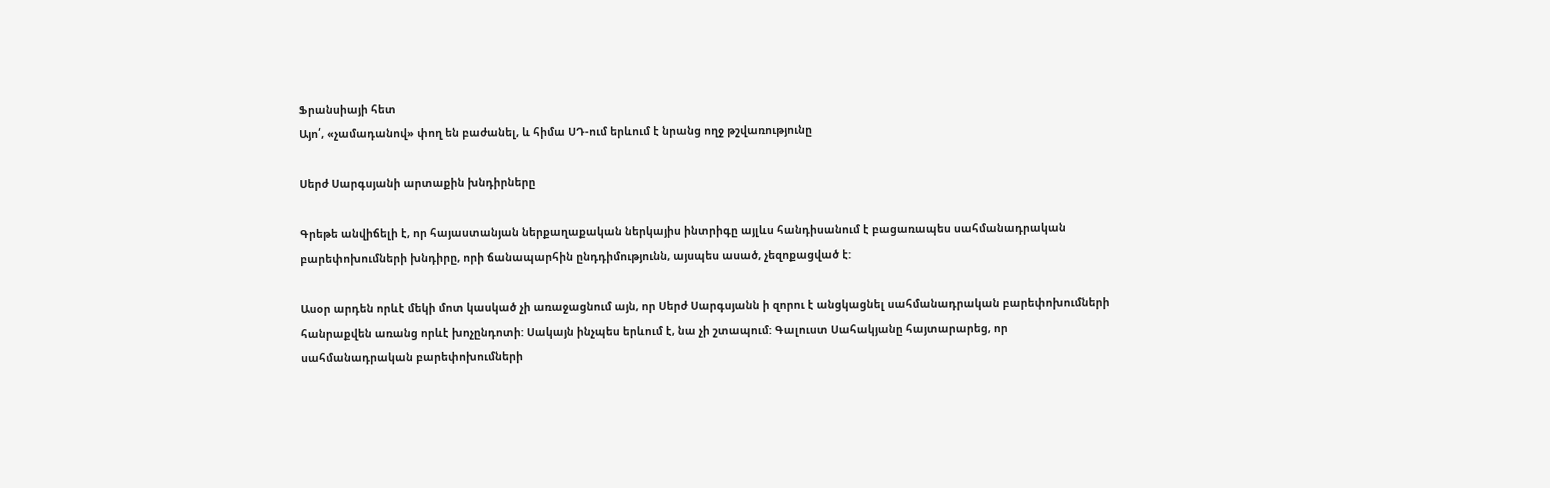Ֆրանսիայի հետ
Այո՛, «չամադանով» փող են բաժանել, և հիմա ՍԴ-ում երևում է նրանց ողջ թշվառությունը

Սերժ Սարգսյանի արտաքին խնդիրները

Գրեթե անվիճելի է, որ հայաստանյան ներքաղաքական ներկայիս ինտրիգը այլևս հանդիսանում է բացառապես սահմանադրական բարեփոխումների խնդիրը, որի ճանապարհին ընդդիմությունն, այսպես ասած, չեզոքացված է:

Ասօր արդեն որևէ մեկի մոտ կասկած չի առաջացնում այն, որ Սերժ Սարգսյանն ի զորու է անցկացնել սահմանադրական բարեփոխումների հանրաքվեն առանց որևէ խոչընդոտի: Սակայն ինչպես երևում է, նա չի շտապում: Գալուստ Սահակյանը հայտարարեց, որ սահմանադրական բարեփոխումների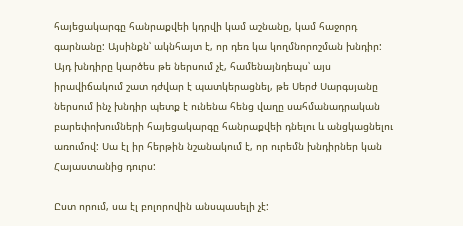հայեցակարգը հանրաքվեի կդրվի կամ աշնանը, կամ հաջորդ գարնանը: Այսինքն՝ ակնհայտ է, որ դեռ կա կողմնորոշման խնդիր: Այդ խնդիրը կարծես թե ներսում չէ, համենայնդեպս՝ այս իրավիճակում շատ դժվար է պատկերացնել, թե Սերժ Սարգսյանը ներսում ինչ խնդիր պետք է ունենա հենց վաղը սահմանադրական բարեփոխումների հայեցակարգը հանրաքվեի դնելու և անցկացնելու առումով: Սա էլ իր հերթին նշանակում է, որ ուրեմն խնդիրներ կան Հայաստանից դուրս:

Ըստ որում, սա էլ բոլորովին անսպասելի չէ: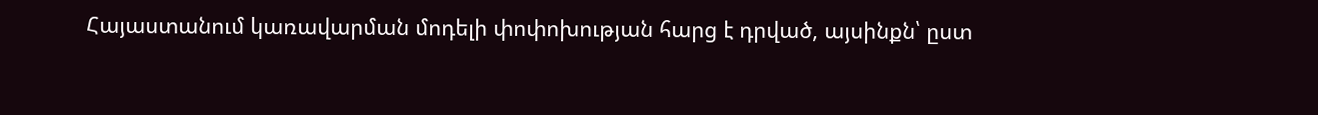Հայաստանում կառավարման մոդելի փոփոխության հարց է դրված, այսինքն՝ ըստ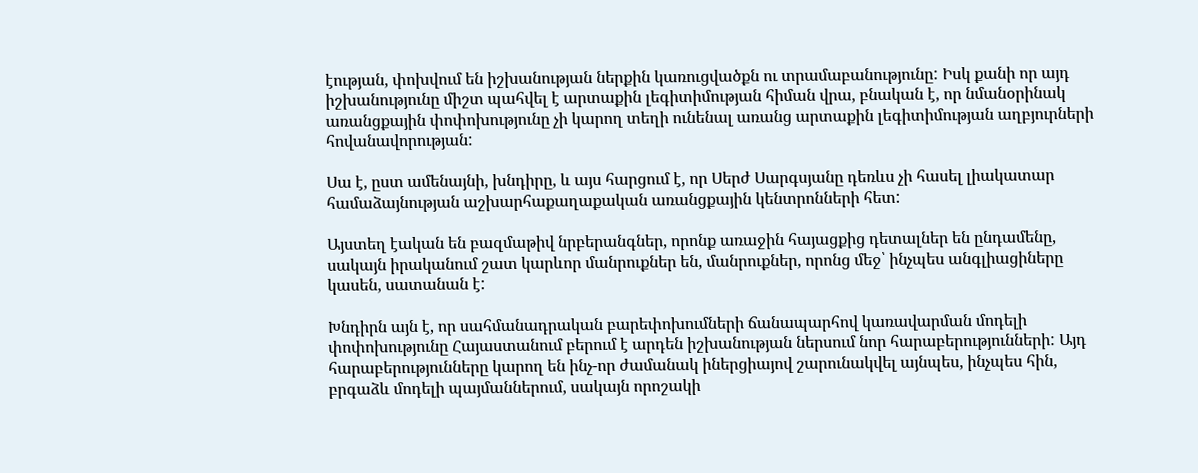էության, փոխվում են իշխանության ներքին կառուցվածքն ու տրամաբանությունը: Իսկ քանի որ այդ իշխանությունը միշտ պահվել է արտաքին լեգիտիմության հիման վրա, բնական է, որ նմանօրինակ առանցքային փոփոխությունը չի կարող տեղի ունենալ առանց արտաքին լեգիտիմության աղբյուրների հովանավորության:

Սա է, ըստ ամենայնի, խնդիրը, և այս հարցում է, որ Սերժ Սարգսյանը դեռևս չի հասել լիակատար համաձայնության աշխարհաքաղաքական առանցքային կենտրոնների հետ:

Այստեղ էական են բազմաթիվ նրբերանգներ, որոնք առաջին հայացքից դետալներ են ընդամենը, սակայն իրականում շատ կարևոր մանրուքներ են, մանրուքներ, որոնց մեջ՝ ինչպես անգլիացիները կասեն, սատանան է:

Խնդիրն այն է, որ սահմանադրական բարեփոխումների ճանապարհով կառավարման մոդելի փոփոխությունը Հայաստանում բերում է արդեն իշխանության ներսում նոր հարաբերությունների: Այդ հարաբերությունները կարող են ինչ-որ ժամանակ իներցիայով շարունակվել այնպես, ինչպես հին, բրգաձև մոդելի պայմաններում, սակայն որոշակի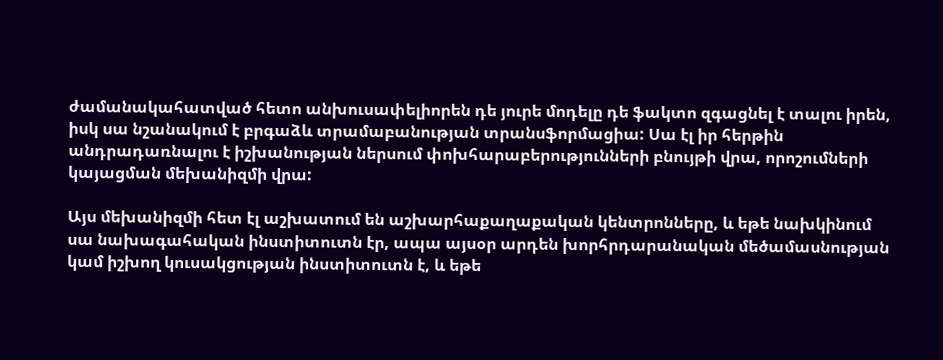ժամանակահատված հետո անխուսափելիորեն դե յուրե մոդելը դե ֆակտո զգացնել է տալու իրեն, իսկ սա նշանակում է բրգաձև տրամաբանության տրանսֆորմացիա: Սա էլ իր հերթին անդրադառնալու է իշխանության ներսում փոխհարաբերությունների բնույթի վրա, որոշումների կայացման մեխանիզմի վրա:

Այս մեխանիզմի հետ էլ աշխատում են աշխարհաքաղաքական կենտրոնները, և եթե նախկինում սա նախագահական ինստիտուտն էր, ապա այսօր արդեն խորհրդարանական մեծամասնության կամ իշխող կուսակցության ինստիտուտն է, և եթե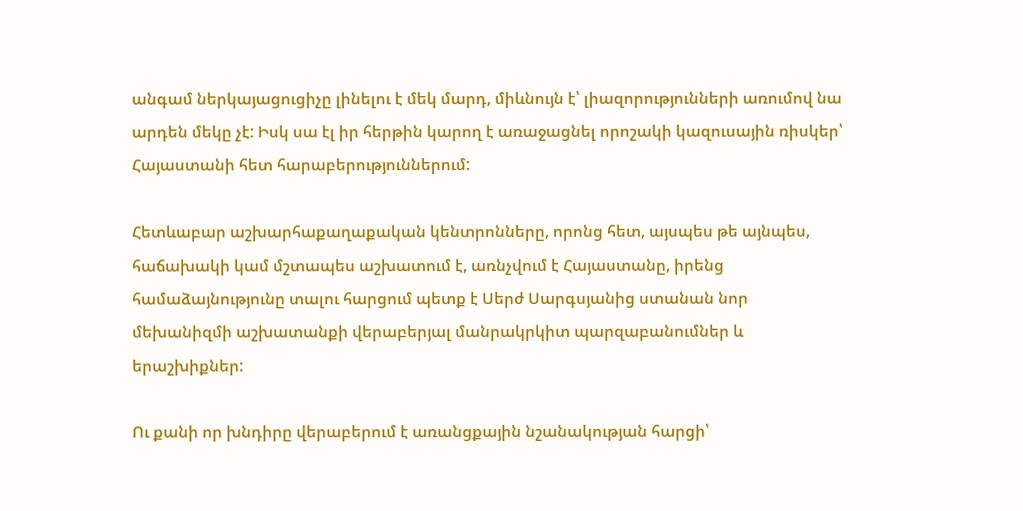անգամ ներկայացուցիչը լինելու է մեկ մարդ, միևնույն է՝ լիազորությունների առումով նա արդեն մեկը չէ: Իսկ սա էլ իր հերթին կարող է առաջացնել որոշակի կազուսային ռիսկեր՝ Հայաստանի հետ հարաբերություններում:

Հետևաբար աշխարհաքաղաքական կենտրոնները, որոնց հետ, այսպես թե այնպես, հաճախակի կամ մշտապես աշխատում է, առնչվում է Հայաստանը, իրենց համաձայնությունը տալու հարցում պետք է Սերժ Սարգսյանից ստանան նոր մեխանիզմի աշխատանքի վերաբերյալ մանրակրկիտ պարզաբանումներ և երաշխիքներ:

Ու քանի որ խնդիրը վերաբերում է առանցքային նշանակության հարցի՝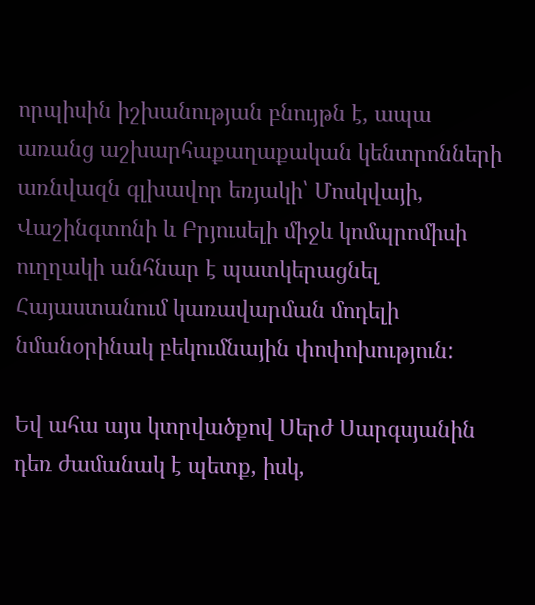որպիսին իշխանության բնույթն է, ապա առանց աշխարհաքաղաքական կենտրոնների առնվազն գլխավոր եռյակի՝ Մոսկվայի, Վաշինգտոնի և Բրյուսելի միջև կոմպրոմիսի ուղղակի անհնար է պատկերացնել Հայաստանում կառավարման մոդելի նմանօրինակ բեկումնային փոփոխություն:

Եվ ահա այս կտրվածքով Սերժ Սարգսյանին դեռ ժամանակ է պետք, իսկ,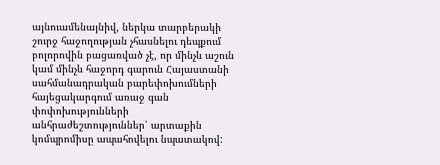այնուամենայնիվ, ներկա տարբերակի շուրջ հաջողության չհասնելու դեպքում բոլորովին բացառված չէ, որ մինչև աշուն կամ մինչև հաջորդ գարուն Հայաստանի սահմանադրական բարեփոխումների հայեցակարգում առաջ գան փոփոխությունների անհրաժեշտություններ՝ արտաքին կոմպրոմիսը ապահովելու նպատակով: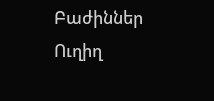Բաժիններ
Ուղիղ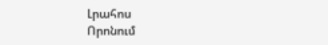Լրահոս
Որոնում